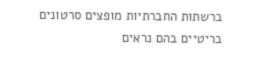ברשתות החברתיות מופצים סרטונים בריטיים בהם נראים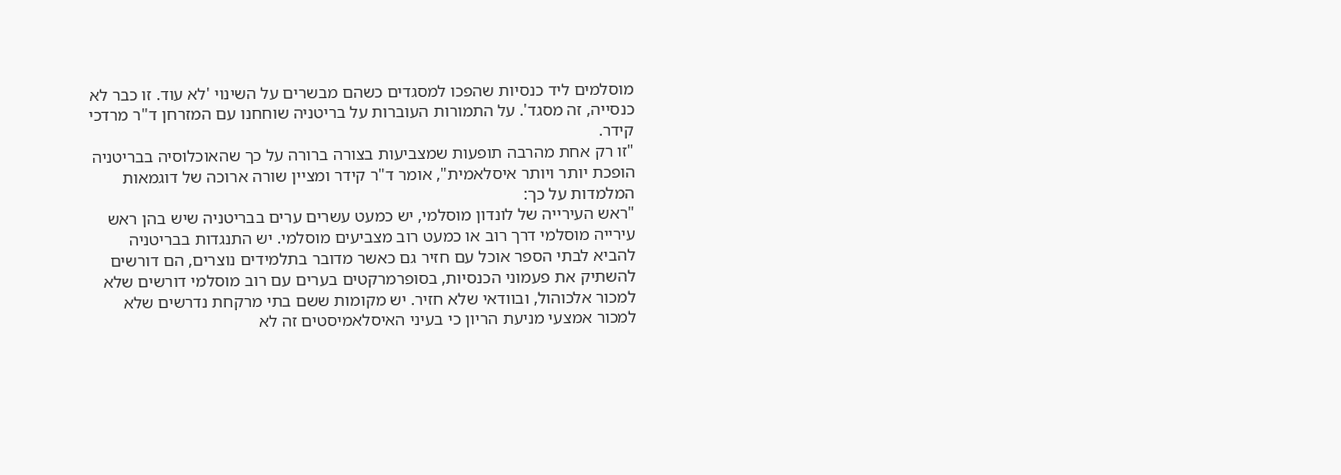מוסלמים ליד כנסיות שהפכו למסגדים כשהם מבשרים על השינוי 'לא עוד. זו כבר לא כנסייה, זה מסגד'. על התמורות העוברות על בריטניה שוחחנו עם המזרחן ד"ר מרדכי קידר.
"זו רק אחת מהרבה תופעות שמצביעות בצורה ברורה על כך שהאוכלוסיה בבריטניה הופכת יותר ויותר איסלאמית", אומר ד"ר קידר ומציין שורה ארוכה של דוגמאות המלמדות על כך:
"ראש העירייה של לונדון מוסלמי, יש כמעט עשרים ערים בבריטניה שיש בהן ראש עירייה מוסלמי דרך רוב או כמעט רוב מצביעים מוסלמי. יש התנגדות בבריטניה להביא לבתי הספר אוכל עם חזיר גם כאשר מדובר בתלמידים נוצרים, הם דורשים להשתיק את פעמוני הכנסיות, בסופרמרקטים בערים עם רוב מוסלמי דורשים שלא למכור אלכוהול, ובוודאי שלא חזיר. יש מקומות ששם בתי מרקחת נדרשים שלא למכור אמצעי מניעת הריון כי בעיני האיסלאמיסטים זה לא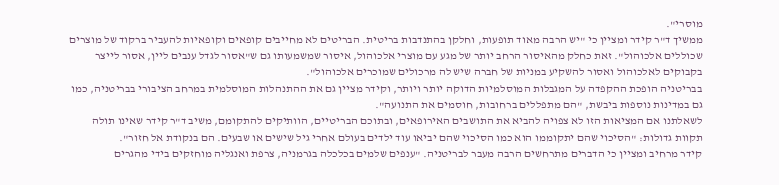מוסרי".
ממשיך ד"ר קידר ומציין כי "יש הרבה מאוד תופעות, וחלקן בהתנדבות בריטית. הבריטים לא מחייבים קופאים וקופאיות להעביר ברקוד של מוצרים שכוללים אלכוהול". זאת כחלק מהאיסור הרחב יותר של מגע עם מוצרי אלכוהול, איסור שמשמעותו גם ש"אסור לגדל ענבים ליין, אסור לייצר בקבוקים לאלכוהול ואסור להשקיע במניות של חברה שיש לה מרכולים שמוכרים אלכוהול".
בבריטניה הופכת ההקפדה על המגבלות המוסלמיות הדוקה יותר ויותר, וקידר מציין גם את ההתנהלות המוסלמית במרחב הציבורי בבריטניה, כמו גם במדינות נוספות ביבשת, "הם מתפללים ברחובות, חוסמים את התנועה".
לשאלתנו אם המציאות הזו לא צפויה להביא את התושבים האירופאים, ובתוכם הבריטיים, הוותיקים להתקומם, משיב ד"ר קידר שאינו תולה תקוות גדולות: "הסיכוי שהם יתקוממו הוא כמו הסיכוי שהם יביאו עוד ילדים בעולם אחרי גיל שישים או שבעים. הם בנקודת אל חזור".
קידר מרחיב ומציין כי הדברים מתרחשים הרבה מעבר לבריטניה. "ענפים שלמים בכלכלה בגרמניה, צרפת ואנגליה מוחזקים בידי מהגרים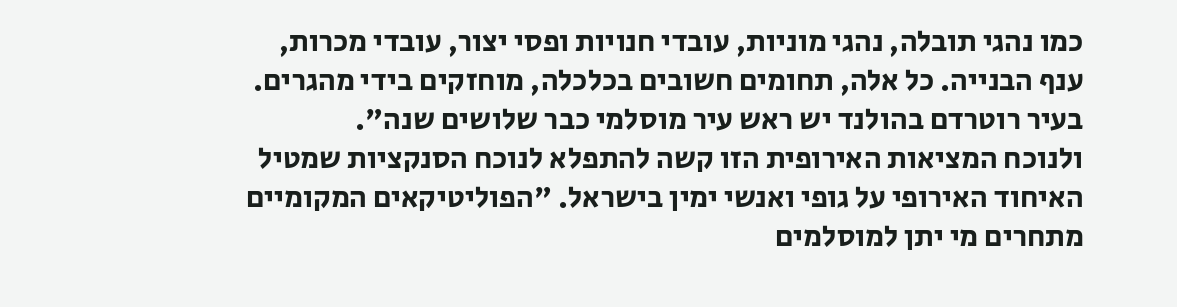כמו נהגי תובלה, נהגי מוניות, עובדי חנויות ופסי יצור, עובדי מכרות, ענף הבנייה. כל אלה, תחומים חשובים בכלכלה, מוחזקים בידי מהגרים. בעיר רוטרדם בהולנד יש ראש עיר מוסלמי כבר שלושים שנה".
ולנוכח המציאות האירופית הזו קשה להתפלא לנוכח הסנקציות שמטיל האיחוד האירופי על גופי ואנשי ימין בישראל. "הפוליטיקאים המקומיים מתחרים מי יתן למוסלמים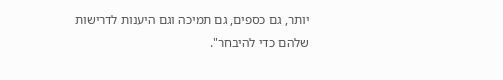יותר, גם כספים, גם תמיכה וגם היענות לדרישות שלהם כדי להיבחר".